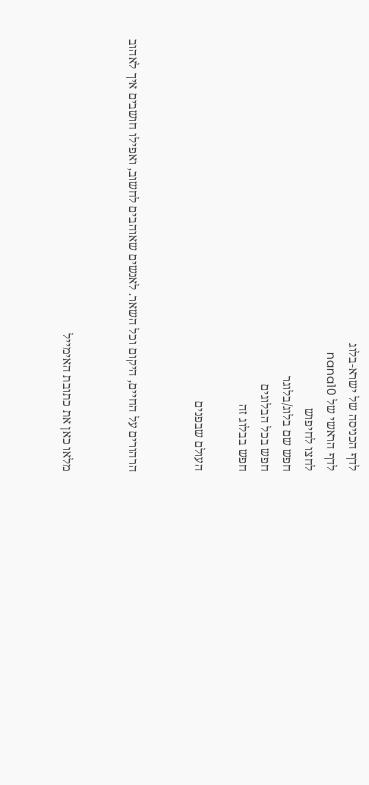לדף הכניסה של ישרא-בלוג
לדף הראשי של nana10
לחצו לחיפוש
חפש שם בלוג/בלוגר
חפש בכל הבלוגים
חפש בבלוג זה

העולם שבפנים


הרהורים על החיים, היקום וכל השאר. לאנשים שאוהבים לחשוב, ואפילו חושבים איך לאהוב


מלאו כאן את כתובת האימייל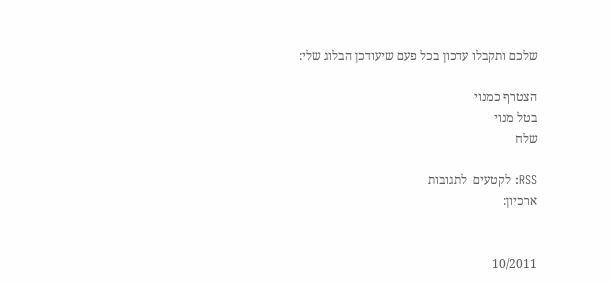שלכם ותקבלו עדכון בכל פעם שיעודכן הבלוג שלי:

הצטרף כמנוי
בטל מנוי
שלח

RSS: לקטעים  לתגובות
ארכיון:


10/2011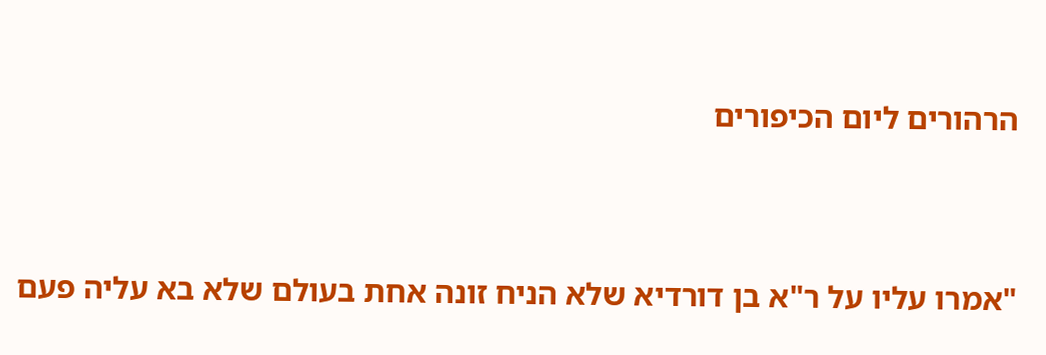הרהורים ליום הכיפורים




"אמרו עליו על ר"א בן דורדיא שלא הניח זונה אחת בעולם שלא בא עליה פעם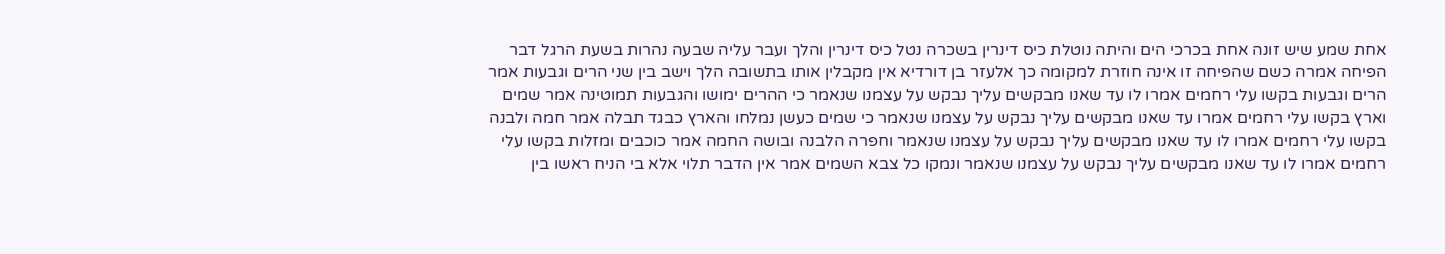אחת שמע שיש זונה אחת בכרכי הים והיתה נוטלת כיס דינרין בשכרה נטל כיס דינרין והלך ועבר עליה שבעה נהרות בשעת הרגל דבר הפיחה אמרה כשם שהפיחה זו אינה חוזרת למקומה כך אלעזר בן דורדיא אין מקבלין אותו בתשובה הלך וישב בין שני הרים וגבעות אמר הרים וגבעות בקשו עלי רחמים אמרו לו עד שאנו מבקשים עליך נבקש על עצמנו שנאמר כי ההרים ימושו והגבעות תמוטינה אמר שמים וארץ בקשו עלי רחמים אמרו עד שאנו מבקשים עליך נבקש על עצמנו שנאמר כי שמים כעשן נמלחו והארץ כבגד תבלה אמר חמה ולבנה בקשו עלי רחמים אמרו לו עד שאנו מבקשים עליך נבקש על עצמנו שנאמר וחפרה הלבנה ובושה החמה אמר כוכבים ומזלות בקשו עלי רחמים אמרו לו עד שאנו מבקשים עליך נבקש על עצמנו שנאמר ונמקו כל צבא השמים אמר אין הדבר תלוי אלא בי הניח ראשו בין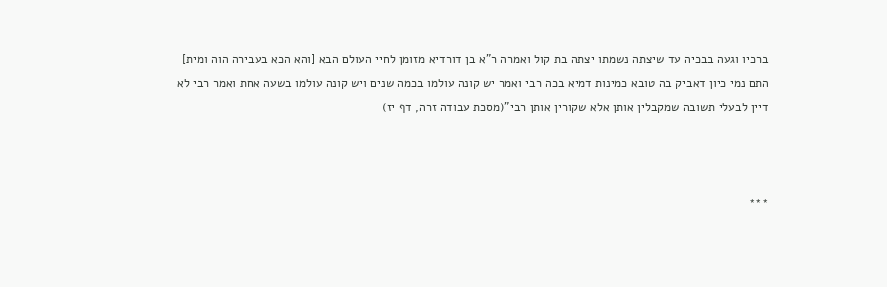ברכיו וגעה בבכיה עד שיצתה נשמתו יצתה בת קול ואמרה ר"א בן דורדיא מזומן לחיי העולם הבא [והא הכא בעבירה הוה ומית] התם נמי כיון דאביק בה טובא כמינות דמיא בכה רבי ואמר יש קונה עולמו בכמה שנים ויש קונה עולמו בשעה אחת ואמר רבי לא דיין לבעלי תשובה שמקבלין אותן אלא שקורין אותן רבי"(מסכת עבודה זרה, דף יז)



***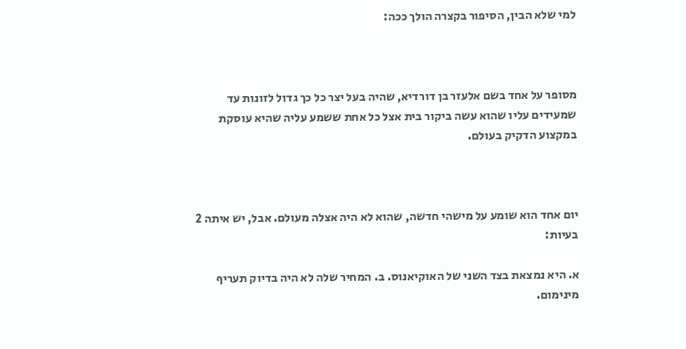למי שלא הבין, הסיפור בקצרה הולך ככה:



מסופר על אחד בשם אלעזר בן דורדיא, שהיה בעל יצר כל כך גדול לזונות עד שמעידים עליו שהוא עשה ביקור בית אצל כל אחת ששמע עליה שהיא עוסקת במקצוע הדקיק בעולם.



יום אחד הוא שומע על מישהי חדשה, שהוא לא היה אצלה מעולם. אבל, יש איתה 2 בעיות:

א. היא נמצאת בצד השני של האוקיאנוס. ב. המחיר שלה לא היה בדיוק תעריף מינימום.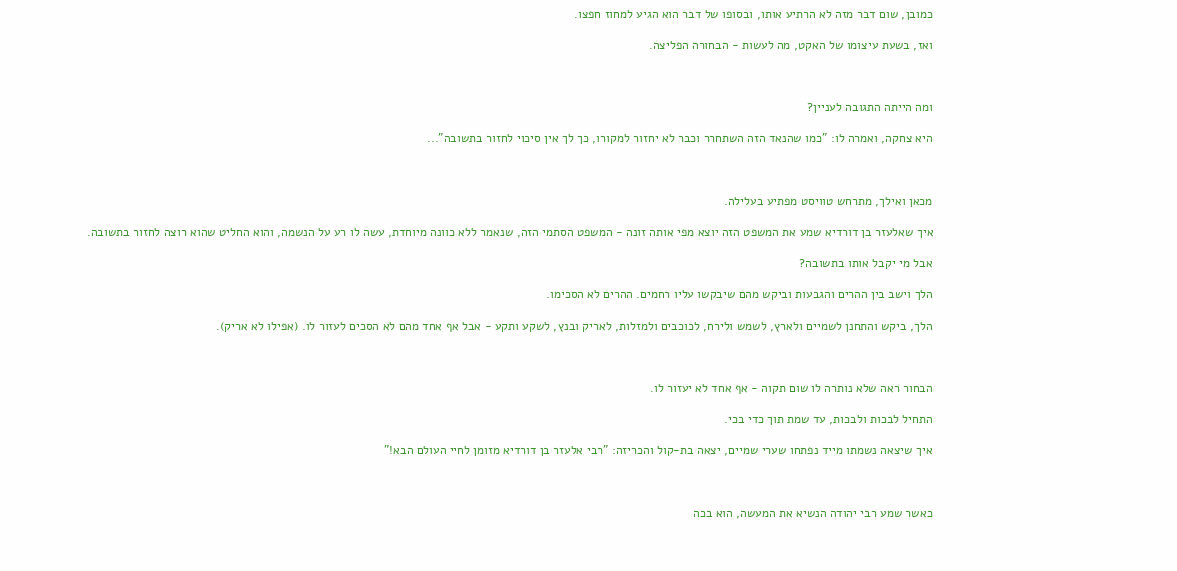כמובן, שום דבר מזה לא הרתיע אותו, ובסופו של דבר הוא הגיע למחוז חפצו.

ואז, בשעת עיצומו של האקט, מה לעשות - הבחורה הפליצה.



ומה הייתה התגובה לעניין?

היא צחקה, ואמרה לו: "כמו שהנאד הזה השתחרר וכבר לא יחזור למקורו, כך לך אין סיכוי לחזור בתשובה"...



מכאן ואילך, מתרחש טוויסט מפתיע בעלילה.

איך שאלעזר בן דורדיא שמע את המשפט הזה יוצא מפי אותה זונה - המשפט הסתמי הזה, שנאמר ללא כוונה מיוחדת, עשה לו רע על הנשמה, והוא החליט שהוא רוצה לחזור בתשובה.

אבל מי יקבל אותו בתשובה?

הלך וישב בין ההרים והגבעות וביקש מהם שיבקשו עליו רחמים. ההרים לא הסכימו.

הלך, ביקש והתחנן לשמיים ולארץ, לשמש ולירח, לכוכבים ולמזלות, לאריק ובנץ, לשקע ותקע - אבל אף אחד מהם לא הסכים לעזור לו. (אפילו לא אריק).



הבחור ראה שלא נותרה לו שום תקוה - אף אחד לא יעזור לו.

התחיל לבכות ולבכות, עד שמת תוך כדי בכי.

איך שיצאה נשמתו מייד נפתחו שערי שמיים, יצאה בת-קול והכריזה: "רבי אלעזר בן דורדיא מזומן לחיי העולם הבא!"



כאשר שמע רבי יהודה הנשיא את המעשה, הוא בכה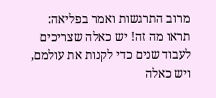מרוב התרגשות ואמר בפליאה: תראו מה זה! יש כאלה שצריכים לעבוד שנים כדי לקנות את עולמם, ויש כאלה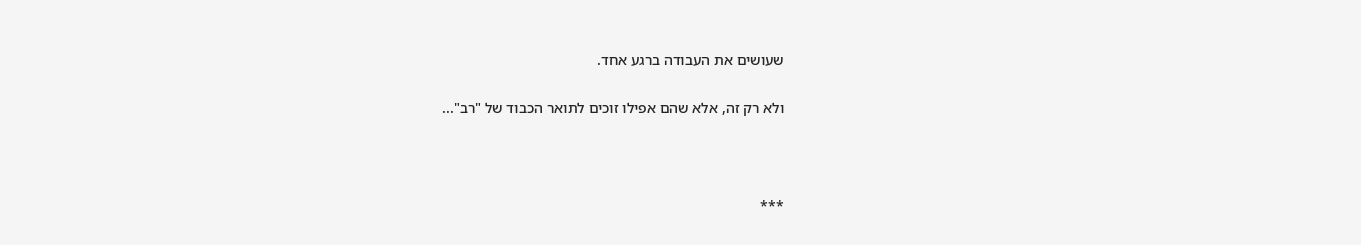שעושים את העבודה ברגע אחד.

ולא רק זה, אלא שהם אפילו זוכים לתואר הכבוד של "רב"...



***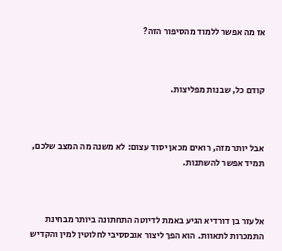אז מה אפשר ללמוד מהסיפור הזה?



קודם כל, שבנות מפליצות.



אבל יותר מזה, רואים מכאן יסוד עצום: לא משנה מה המצב שלכם, תמיד אפשר להשתנות.



אלעזר בן דורדיא הגיע באמת לדיוטה התחתונה ביותר מבחינת התמכרות לתאוות. הוא הפך ליצור אובססיבי לחלוטין למין והקדיש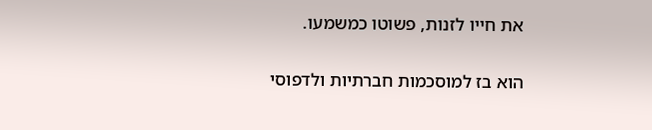את חייו לזנות, פשוטו כמשמעו.

הוא בז למוסכמות חברתיות ולדפוסי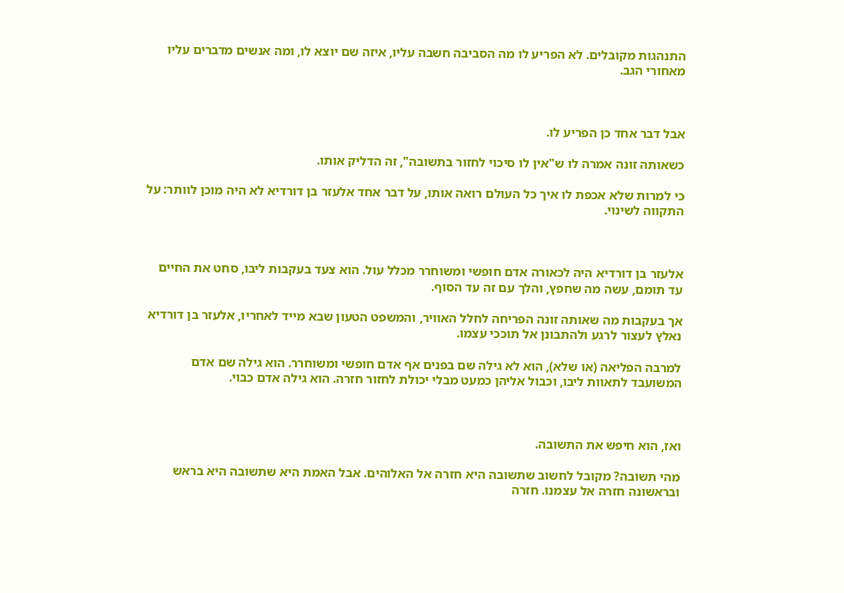התנהגות מקובלים. לא הפריע לו מה הסביבה חשבה עליו, איזה שם יוצא לו, ומה אנשים מדברים עליו מאחורי הגב.



אבל דבר אחד כן הפריע לו.

כשאותה זונה אמרה לו ש"אין לו סיכוי לחזור בתשובה", זה הדליק אותו.

כי למרות שלא אכפת לו איך כל העולם רואה אותו, על דבר אחד אלעזר בן דורדיא לא היה מוכן לוותר: על התקווה לשינוי.



אלעזר בן דורדיא היה לכאורה אדם חופשי ומשוחרר מכלל עול. הוא צעד בעקבות ליבו, סחט את החיים עד תומם, עשה מה שחפץ, והלך עם זה עד הסוף.

אך בעקבות מה שאותה זונה הפריחה לחלל האוויר, והמשפט הטעון שבא מייד לאחריו, אלעזר בן דורדיא נאלץ לעצור לרגע ולהתבונן אל תוככי עצמו.

למרבה הפליאה (או שלא), הוא לא גילה שם בפנים אף אדם חופשי ומשוחרר. הוא גילה שם אדם המשועבד לתאוות ליבו, וכבול אליהן כמעט מבלי יכולת לחזור חזרה. הוא גילה אדם כבוי.



ואז, הוא חיפש את התשובה.

מהי תשובה? מקובל לחשוב שתשובה היא חזרה אל האלוהים. אבל האמת היא שתשובה היא בראש ובראשונה חזרה אל עצמנו. חזרה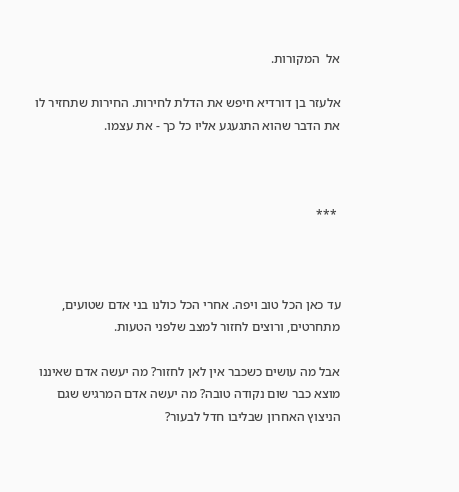אל  המקורות.

אלעזר בן דורדיא חיפש את הדלת לחירות. החירות שתחזיר לו את הדבר שהוא התגעגע אליו כל כך - את עצמו.



 ***



עד כאן הכל טוב ויפה. אחרי הכל כולנו בני אדם שטועים, מתחרטים, ורוצים לחזור למצב שלפני הטעות.

אבל מה עושים כשכבר אין לאן לחזור? מה יעשה אדם שאיננו מוצא כבר שום נקודה טובה? מה יעשה אדם המרגיש שגם הניצוץ האחרון שבליבו חדל לבעור?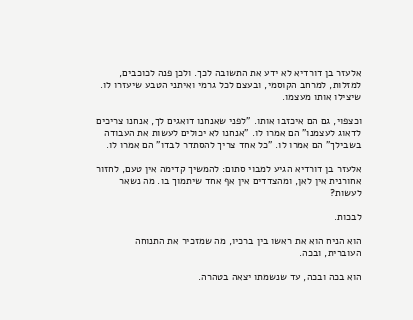אלעזר בן דורדיא לא ידע את התשובה לכך. ולכן פנה לכוכבים, למזלות, למרחב הקוסמי, ובעצם לכל גרמי ואיתני הטבע שיעזרו לו. שיצילו אותו מעצמו.

וכצפוי, גם הם איכזבו אותו. "לפני שאנחנו דואגים לך, אנחנו צריכים לדאוג לעצמנו" הם אמרו לו. "אנחנו לא יכולים לעשות את העבודה בשבילך" הם אמרו לו. "כל אחד צריך להסתדר לבדו" הם אמרו לו.

אלעזר בן דורדיא הגיע למבוי סתום: להמשיך קדימה אין טעם, לחזור אחורנית אין לאן, ומהצדדים אין אף אחד שיתמוך בו. מה נשאר לעשות?

לבכות.

הוא הניח הוא את ראשו בין ברכיו, מה שמזכיר את התנוחה העוברית, ובכה.

הוא בכה ובכה, עד שנשמתו יצאה בטהרה.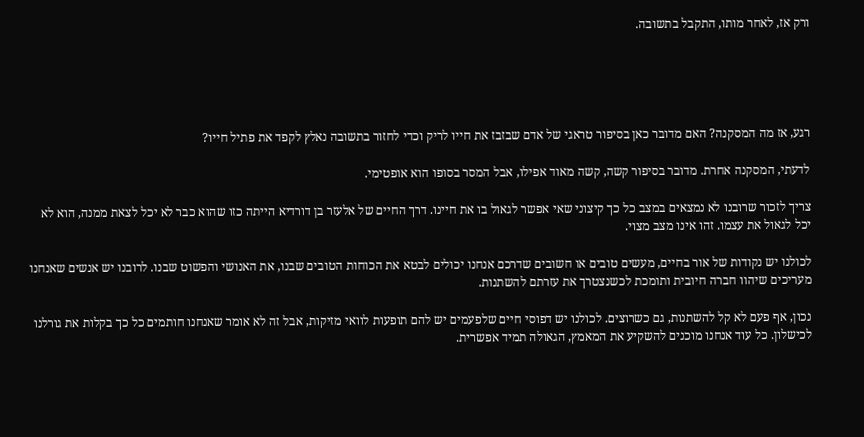ורק אז, לאחר מותו, התקבל בתשובה.





רגע, אז מה המסקנה? האם מדובר כאן בסיפור טראגי של אדם שבזבז את חייו לריק וכדי לחזור בתשובה נאלץ לקפד את פתיל חייו?

לדעתי, המסקנה אחרת. מדובר בסיפור קשה, קשה מאוד אפילו, אבל המסר בסופו הוא אופטימי.

צריך לזכור שרובנו לא נמצאים במצב כל כך קיצוני שאי אפשר לגאול בו את חיינו. דרך החיים של אלעזר בן דורדיא הייתה כזו שהוא כבר לא יכל לצאת ממנה, הוא לא יכל לגאול את עצמו. זהו אינו מצב מצוי.

לכולנו יש נקודות של אור בחיים, מעשים טובים או חשובים שדרכם אנחנו יכולים לבטא את הכוחות הטובים שבנו, את האנושי והפשוט שבנו. לרובנו יש אנשים שאנחנו מעריכים שיהוו חברה חיובית ותומכת לכשנצטרך את עזרתם להשתנות.

נכון, אף פעם לא קל להשתנות, גם כשרוצים. לכולנו יש דפוסי חיים שלפעמים יש להם תופעות לוואי מזיקות, אבל זה לא אומר שאנחנו חותמים כל כך בקלות את גורלנו לכישלון. כל עוד אנחנו מוכנים להשקיע את המאמץ, הגאולה תמיד אפשרית.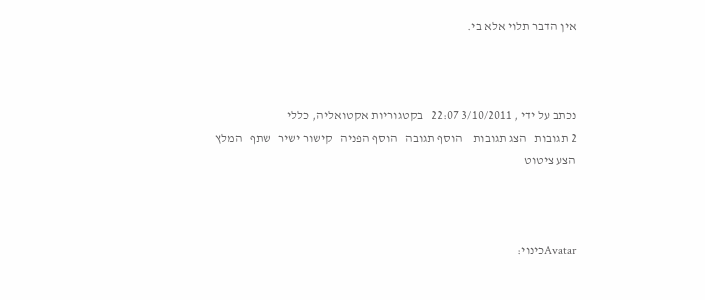אין הדבר תלוי אלא בי.



נכתב על ידי , 3/10/2011 22:07   בקטגוריות אקטואליה, כללי
2 תגובות   הצג תגובות    הוסף תגובה   הוסף הפניה   קישור ישיר   שתף   המלץ   הצע ציטוט



Avatarכינוי: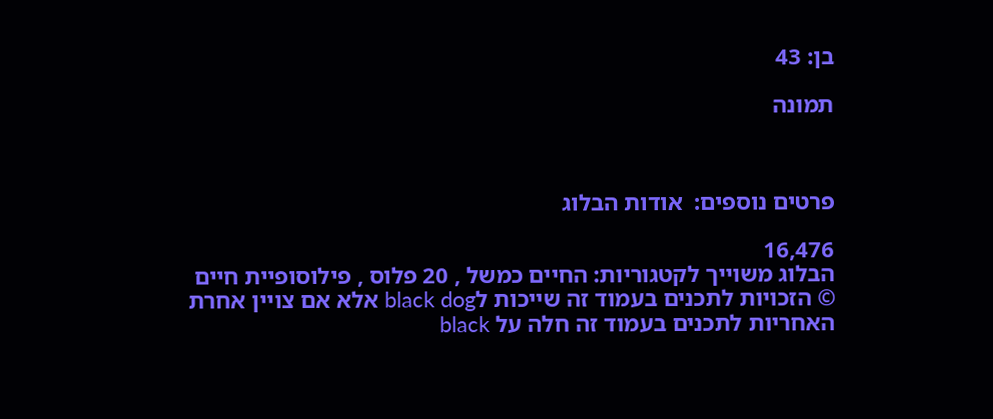בן: 43

תמונה



פרטים נוספים:  אודות הבלוג

16,476
הבלוג משוייך לקטגוריות: החיים כמשל , 20 פלוס , פילוסופיית חיים
© הזכויות לתכנים בעמוד זה שייכות לblack dog אלא אם צויין אחרת
האחריות לתכנים בעמוד זה חלה על black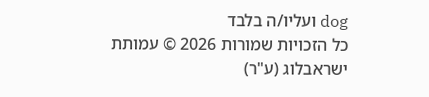dog ועליו/ה בלבד
כל הזכויות שמורות 2026 © עמותת ישראבלוג (ע"ר)